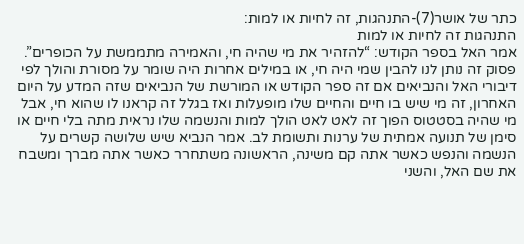כתר של אושר(7)-התנהגות, זה לחיות או למות:
התנהגות זה לחיות או למות
אמר האל בספר הקודש: “להזהיר את מי שהיה חי, והאמירה מתממשת על הכופרים”. פסוק זה נותן לנו להבין שמי היה חי, או במילים אחרות היה שומר על מסורת והולך לפי דיבורי האל והנביאים אם זה ספר הקודש או המורשת של הנביאים שזה המדע על היום האחרון, זה מי שיש בו חיים והחיים שלו מופעלות ואז בגלל זה קראנו לו שהוא חי, אבל מי שהיה בסטטוס הפוך זה לאט לאט הולך למות והנשמה שלו נראית מתה בלי חיים או סימן של תנועה אמתית של ערנות ותשומת לב. אמר הנביא שיש שלושה קשרים על הנשמה והנפש כאשר אתה קם משינה, הראשונה משתחרר כאשר אתה מברך ומשבח את שם האל, והשני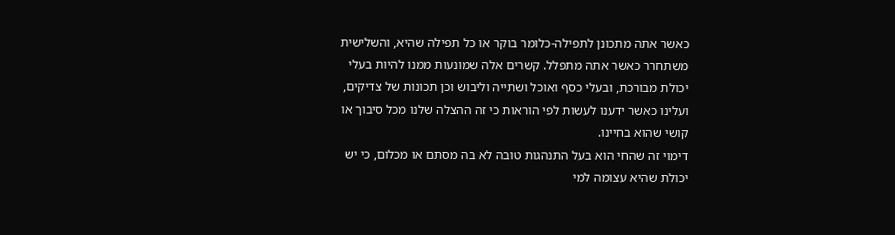כאשר אתה מתכונן לתפילה-כלומר בוקר או כל תפילה שהיא, והשלישית משתחרר כאשר אתה מתפלל. קשרים אלה שמונעות ממנו להיות בעלי יכולת מבורכת, ובעלי כסף ואוכל ושתייה וליבוש וכן תכונות של צדיקים, ועלינו כאשר ידענו לעשות לפי הוראות כי זה ההצלה שלנו מכל סיבוך או קושי שהוא בחיינו.
דימוי זה שהחי הוא בעל התנהגות טובה לא בה מסתם או מכלום, כי יש יכולת שהיא עצומה למי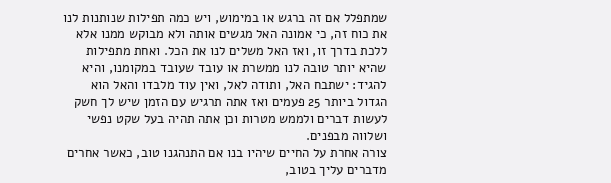שמתפלל אם זה ברגש או במימוש, ויש כמה תפילות שנותנות לנו את כוח זה, כי אמונה האל מגשים אותה ולא מבוקש ממנו אלא ללכת בדרך זו, ואז האל משלים לנו את הכל. ואחת מתפילות שהיא יותר טובה לנו ממשרת או עובד שעובד במקומנו, והיא להגיד: ישתבח האל, ותודה לאל, ואין עוד מלבדו והאל הוא הגדול ביותר 25 פעמים ואז אתה תרגיש עם הזמן שיש לך חשק לעשות דברים ולממש מטרות וכן אתה תהיה בעל שקט נפשי ושלווה מבפנים.
צורה אחרת על החיים שיהיו בנו אם התנהגנו טוב, כאשר אחרים מדברים עליך בטוב,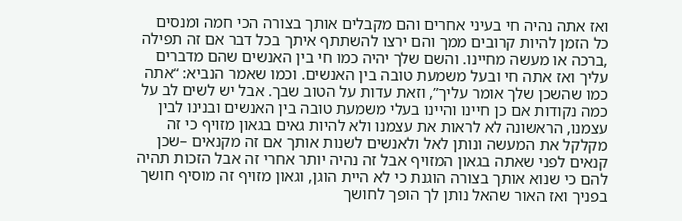ואז אתה נהיה חי בעיני אחרים והם מקבלים אותך בצורה הכי חמה ומנסים כל הזמן להיות קרובים ממך והם ירצו להשתתף איתך בכל דבר אם זה תפילה ,ברכה או מעשה מחיינו. והשם שלך יהיה כמו חי בין האנשים שהם מדברים עליך ואז אתה חי ובעל משמעת טובה בין האנשים. וכמו שאמר הנביא: “אתה כמו שהשכן שלך אומר עליך”, וזאת עדות על הטוב שבך. אבל יש לשים לב על כמה נקודות אם כן חיינו והיינו בעלי משמעת טובה בין האנשים ובנינו לבין עצמנו, הראשונה לא לראות את עצמנו ולא להיות גאים בגאון מזויף כי זה מקלקל את המעשה ונותן לאל ולאנשים לשנות אותך אם זה מקנאים –שכן קנאים לפני שאתה בגאון המזויף אבל זה נהיה יותר אחרי זה אבל הזכות תהיה להם כי שנוא אותך בצורה הוגנת כי לא היית הוגן, וגאון מזויף זה מוסיף חושך בפניך ואז האור שהאל נותן לך הופך לחושך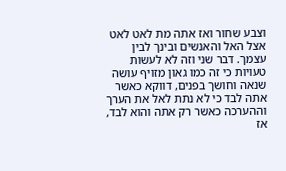וצבע שחור ואז אתה מת לאט לאט אצל האל והאנשים ובינך לבין עצמך. דבר שני וזה לא לעשות טעויות כי זה כמו גאון מזויף עושה שנאה וחושך בפנים, דווקא כאשר אתה לבד כי לא נתת לאל את הערך וההערכה כאשר רק אתה והוא לבד, אז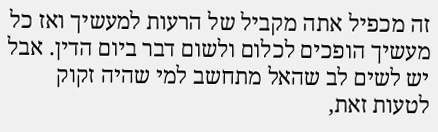זה מכפיל אתה מקביל של הרעות למעשיך ואז כל מעשיך הופכים לכלום ולשום דבר ביום הדין. אבל יש לשים לב שהאל מתחשב למי שהיה זקוק לטעות זאת,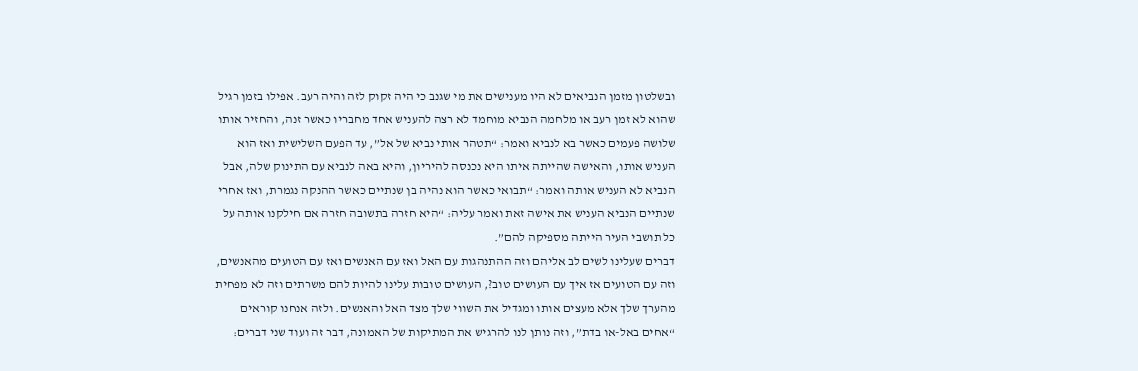ובשלטון מזמן הנביאים לא היו מענישים את מי שגנב כי היה זקוק לזה והיה רעב. אפילו בזמן רגיל שהוא לא זמן רעב או מלחמה הנביא מוחמד לא רצה להעניש אחד מחבריו כאשר זנה, והחזיר אותו שלושה פעמים כאשר בא לנביא ואמר: “תטהר אותי נביא של אל”, עד הפעם השלישית ואז הוא העניש אותו, והאישה שהייתה איתו היא נכנסה להיריון, והיא באה לנביא עם התינוק שלה, אבל הנביא לא העניש אותה ואמר: “תבואי כאשר הוא נהיה בן שנתיים כאשר ההנקה נגמרת, ואז אחרי שנתיים הנביא העניש את אישה זאת ואמר עליה: “היא חזרה בתשובה חזרה אם חילקנו אותה על כל תושבי העיר הייתה מספיקה להם”.
דברים שעלינו לשים לב אליהם וזה ההתנהגות עם האל ואז עם האנשים ואז עם הטועים מהאנשים, וזה עם הטועים אז איך עם העושים טוב?, העושים טובות עלינו להיות להם משרתים וזה לא מפחית מהערך שלך אלא מעצים אותו ומגדיל את השווי שלך מצד האל והאנשים. ולזה אנחנו קוראים “אחים באל-או בדת”, וזה נותן לנו להרגיש את המתיקות של האמונה, דבר זה ועוד שני דברים: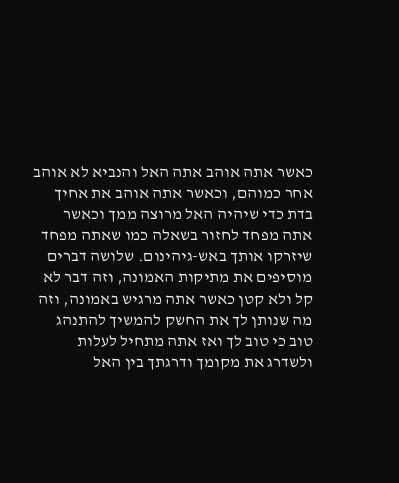כאשר אתה אוהב אתה האל והנביא לא אוהב אחר כמוהם, וכאשר אתה אוהב את אחיך בדת כדי שיהיה האל מרוצה ממך וכאשר אתה מפחד לחזור בשאלה כמו שאתה מפחד שיזרקו אותך באש-גיהינום. שלושה דברים מוסיפים את מתיקות האמונה, וזה דבר לא קל ולא קטן כאשר אתה מרגיש באמונה, וזה מה שנותן לך את החשק להמשיך להתנהג טוב כי טוב לך ואז אתה מתחיל לעלות ולשדרג את מקומך ודרגתך בין האל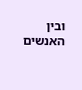ובין האנשים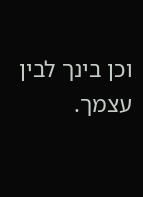וכן בינך לבין עצמך.